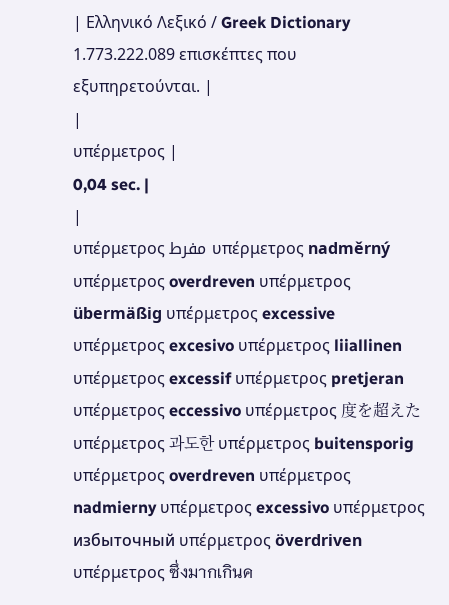| Ελληνικό Λεξικό / Greek Dictionary 1.773.222.089 επισκέπτες που εξυπηρετούνται. |
|
υπέρμετρος |
0,04 sec. |
|
υπέρμετρος مفرط υπέρμετρος nadměrný υπέρμετρος overdreven υπέρμετρος übermäßig υπέρμετρος excessive υπέρμετρος excesivo υπέρμετρος liiallinen υπέρμετρος excessif υπέρμετρος pretjeran υπέρμετρος eccessivo υπέρμετρος 度を超えた υπέρμετρος 과도한 υπέρμετρος buitensporig υπέρμετρος overdreven υπέρμετρος nadmierny υπέρμετρος excessivo υπέρμετρος избыточный υπέρμετρος överdriven υπέρμετρος ซึ่งมากเกินค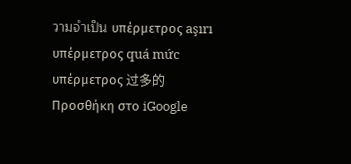วามจำเป็น υπέρμετρος aşırı υπέρμετρος quá mức υπέρμετρος 过多的 Προσθήκη στο iGoogle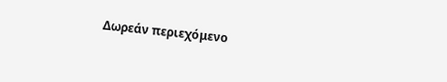Δωρεάν περιεχόμενο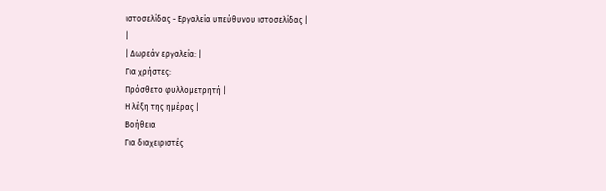ιστοσελίδας - Εργαλεία υπεύθυνου ιστοσελίδας |
|
| Δωρεάν εργαλεία: |
Για χρήστες:
Πρόσθετο φυλλομετρητή |
Η λέξη της ημέρας |
Βοήθεια
Για διαχειριστές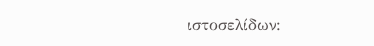ιστοσελίδων: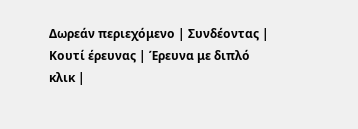Δωρεάν περιεχόμενο | Συνδέοντας | Κουτί έρευνας | Έρευνα με διπλό κλικ |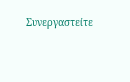Συνεργαστείτε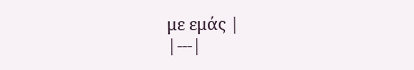με εμάς |
|---|